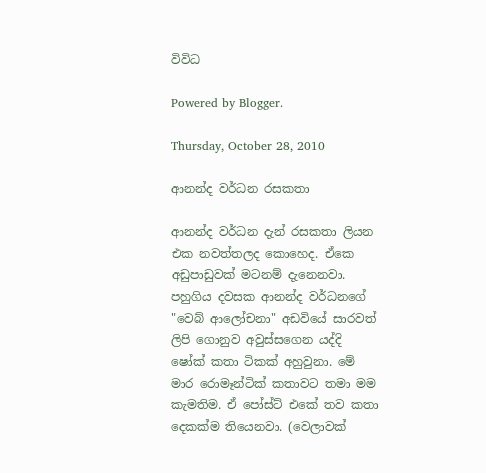විවිධ

Powered by Blogger.

Thursday, October 28, 2010

ආනන්ද වර්ධන රසකතා

ආනන්ද වර්ධන දැන් රසකතා ලියන එක නවත්තලද කොහෙද. ඒකෙ අඩුපාඩුවක් මටනම් දැනෙනවා. පහුගිය දවසක ආනන්ද වර්ධනගේ "වෙබ් ආලෝචනා" අඩවියේ සාරවත් ලිපි ගොනුව අවුස්සගෙන යද්දි ෂෝක් කතා ටිකක් අහුවුනා. මේ මාර රොමෑන්ටික් කතාවට තමා මම කැමතිම. ඒ පෝස්ට් එකේ තව කතා දෙකක්ම තියෙනවා. (වෙලාවක්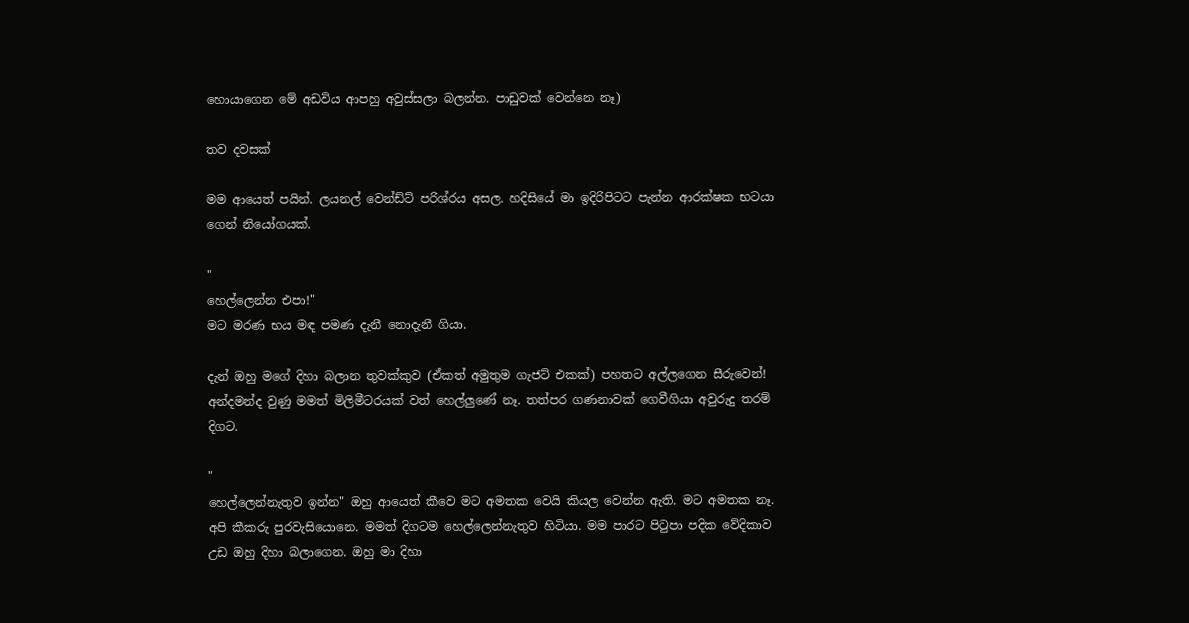හොයාගෙන මේ අඩවිය ආපහු අවුස්සලා බලන්න. පාඩුවක් වෙන්නෙ නෑ)

තව දවසක්

මම ආයෙත් පයින්. ලයනල් වෙන්ඩ්ට් පරිශ්රය අසල. හදිසියේ මා ඉදිරිපිටට පැන්න ආරක්ෂක භටයා ගෙන් නියෝගයක්.

"
හෙල්ලෙන්න එපා!"
මට මරණ භය මඳ පමණ දැනී නොදැනී ගියා.

දැන් ඔහු මගේ දිහා බලාන තුවක්කුව (ඒකත් අමුතුම ගැජට් එකක්) පහතට අල්ලගෙන සීරුවෙන්! අන්දමන්ද වුණු මමත් මිලිමීටරයක් වත් හෙල්ලුණේ නෑ. තත්පර ගණනාවක් ගෙවීගියා අවුරුදු තරම් දිගට.

"
හෙල්ලෙන්නැතුව ඉන්න" ඔහු ආයෙත් කීවෙ මට අමතක වෙයි කියල වෙන්න ඇති. මට අමතක නෑ. අපි කීකරු පුරවැසියොනෙ. මමත් දිගටම හෙල්ලෙන්නැතුව හිටියා. මම පාරට පිටුපා පදික වේදිකාව උඩ ඔහු දිහා බලාගෙන. ඔහු මා දිහා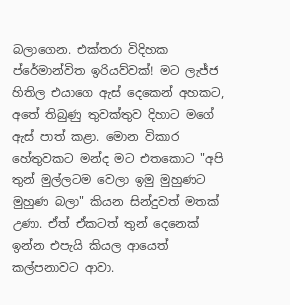බලාගෙන. එක්තරා විදිහක ප්රේමාන්විත ඉරියව්වක්! මට ලැජ්ජ හිතිල එයාගෙ ඇස් දෙකෙන් අහකට, අතේ තිබුණු තුවක්තුව දිහාට මගේ ඇස් පාත් කළා. මොන විකාර හේතුවකට මන්ද මට එතකොට "අපි තුන් මුල්ලටම වෙලා ඉමු මුහුණට මුහුණ බලා" කියන සින්දුවත් මතක් උණා. ඒත් ඒකටත් තුන් දෙනෙක් ඉන්න එපැයි කියල ආයෙත් කල්පනාවට ආවා.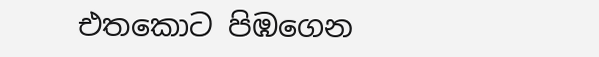එතකොට පිඹගෙන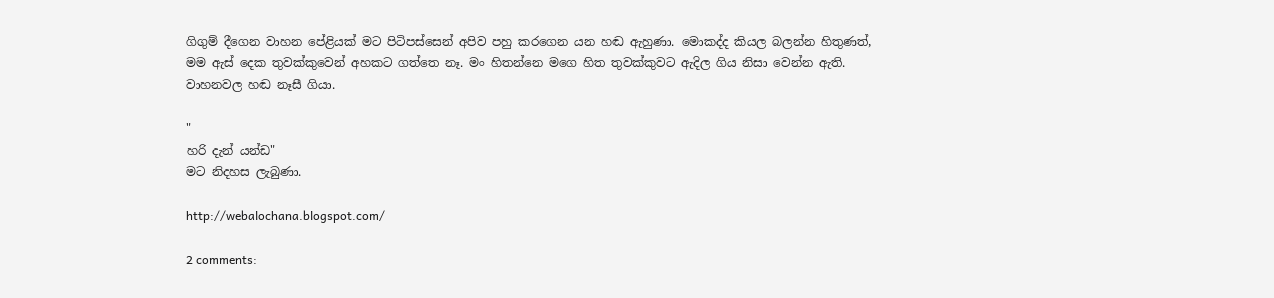ගිගුම් දීගෙන වාහන පේළියක් මට පිටිපස්සෙන් අපිව පහු කරගෙන යන හඬ ඇහුණා. මොකද්ද කියල බලන්න හිතුණත්, මම ඇස් දෙක තුවක්කුවෙන් අහකට ගත්තෙ නෑ. මං හිතන්නෙ මගෙ හිත තුවක්කුවට ඇදිල ගිය නිසා වෙන්න ඇති. වාහනවල හඬ නෑසී ගියා.

"
හරි දැන් යන්ඩ"
මට නිදහස ලැබුණා.

http://webalochana.blogspot.com/

2 comments: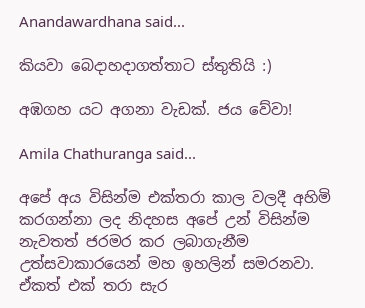Anandawardhana said...

කියවා බෙදාහදාගත්තාට ස්තුතියි :)

අඹගහ යට අගනා වැඩක්. ජය වේවා!

Amila Chathuranga said...

අපේ අය විසින්ම එක්තරා කාල වලදී අහිමි කරගන්නා ලද නිදහස අපේ උන් විසින්ම නැවතත් ජරමර කර ලබාගැනීම උත්සවාකාරයෙන් මහ ඉහලින් සමරනවා. ඒකත් එක් තරා සැර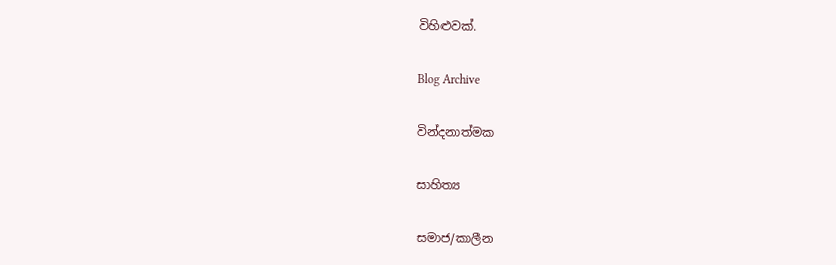විහිළුවක්.

Blog Archive

වින්දනාත්මක

සාහිත්‍ය

සමාජ/කාලීන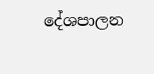දේශපාලන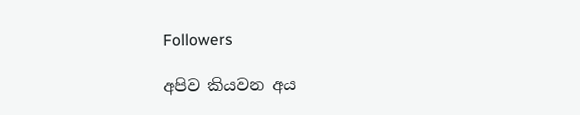Followers

අපිව කියවන අය